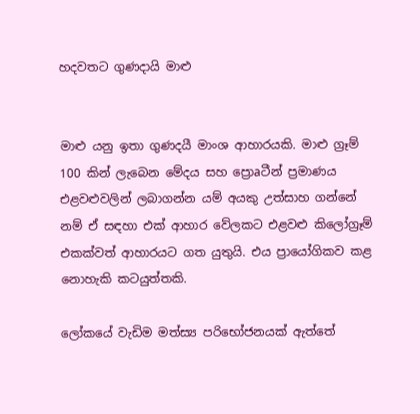හදවතට ගුණදායි මාළු


මාළු යනු ඉතා ගුණදයී මාංශ ආහාරයකි. මාළු ග්‍රෑම් 100 කින් ලැබෙන මේදය සහ ප්‍රොaටීන් ප්‍රමාණය එළවළුවලින් ලබාගන්න යම් අයකු උත්සාහ ගන්නේ නම් ඒ සඳහා එක්‌ ආහාර වේලකට එළවළු කිලෝග්‍රෑම් එකක්‌වත් ආහාරයට ගත යුතුයි. එය ප්‍රායෝගිකව කළ නොහැකි කටයුත්තකි.

ලෝකයේ වැඩිම මත්ස්‍ය පරිභෝජනයක්‌ ඇත්තේ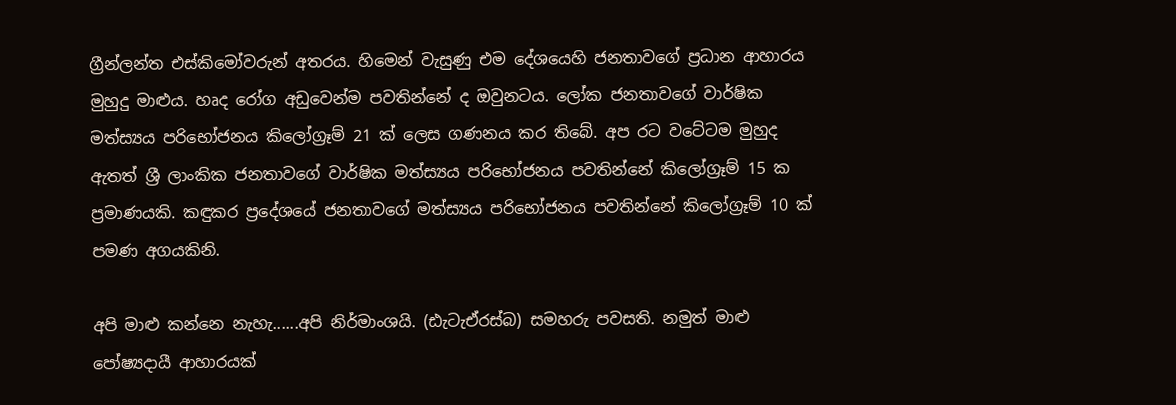ග්‍රීන්ලන්ත එස්‌කිමෝවරුන් අතරය. හිමෙන් වැසුණු එම දේශයෙහි ජනතාවගේ ප්‍රධාන ආහාරය මුහුදු මාළුය. හෘද රෝග අඩුවෙන්ම පවතින්නේ ද ඔවුනටය. ලෝක ජනතාවගේ වාර්ෂික මත්ස්‍යය පරිභෝජනය කිලෝග්‍රෑම් 21 ක්‌ ලෙස ගණනය කර තිබේ. අප රට වටේටම මුහුද ඇතත් ශ්‍රී ලාංකික ජනතාවගේ වාර්ෂික මත්ස්‍යය පරිභෝජනය පවතින්නේ කිලෝග්‍රෑම් 15 ක ප්‍රමාණයකි. කඳුකර ප්‍රදේශයේ ජනතාවගේ මත්ස්‍යය පරිභෝජනය පවතින්නේ කිලෝග්‍රෑම් 10 ක්‌ පමණ අගයකිනි.

අපි මාළු කන්නෙ නැහැ......අපි නිර්මාංශයි. (ඪැටැඒරස්‌බ) සමහරු පවසති. නමුත් මාළු පෝෂ්‍යදායී ආහාරයක්‌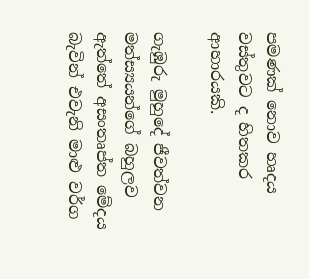පමණක්‌ නොව හෘදය වස්‌තුවට ද හිතකර ආහාරයකි.

ගැඹුරු මුහුදේ ජීවත්වන මත්ස්‍යයන්ගේ බහුලව ඇත්තේ අසංතෘප්ත මේදය බැවින් එවැනි මාළු වර්ග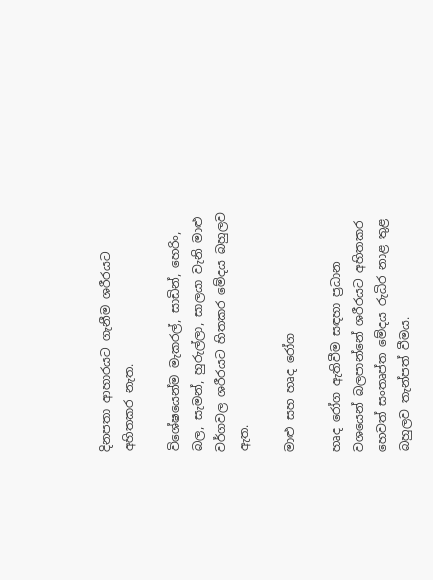දිනපතා ආහාරයට ගැනීම ශරීරයට අහිතකර නැත.

විශේෂයෙන්ම මැකරල්, සාඩින්, හෙරිං, බල, සැමන්, හුරුල්ලා, සාලයා වැනි මාළු වර්ගවල ශරීරයට හිතකර මේදය බහුලව ඇත.

මාළු සහ හෘද රෝග

හෘද රෝග ඇතිවීම සඳහා ප්‍රධාන වශයෙන් බලපාන්නේ ශරීරයට අහිතකර හෙවත් සංතෘප්ත මේදය රුධිර නාළ තුළ බහුලව තැන්පත් වීමය.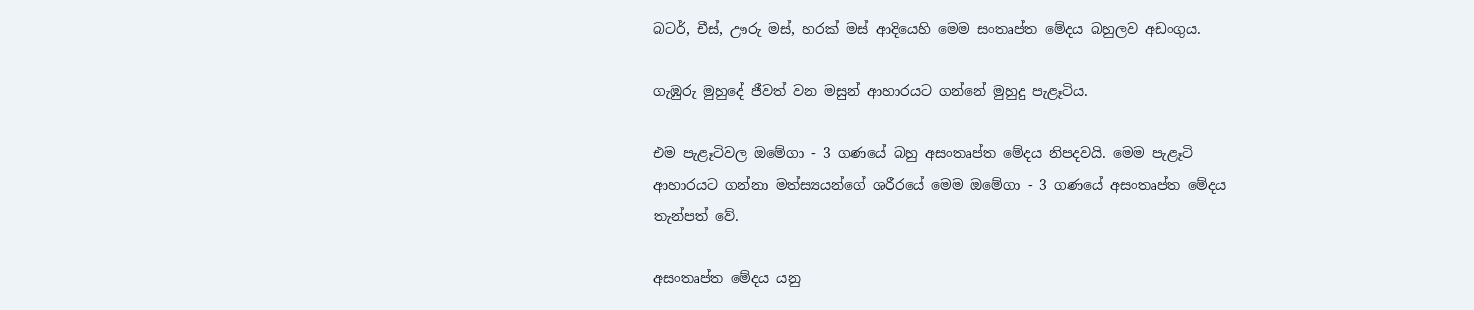බටර්, චීස්‌, ඌරු මස්‌, හරක්‌ මස්‌ ආදියෙහි මෙම සංතෘප්ත මේදය බහුලව අඩංගුය.

ගැඹුරු මුහුදේ ජීවත් වන මසුන් ආහාරයට ගන්නේ මුහුදු පැළෑටිය.

එම පැළෑටිවල ඔමේගා - 3 ගණයේ බහු අසංතෘප්ත මේදය නිපදවයි. මෙම පැළෑටි ආහාරයට ගන්නා මත්ස්‍යයන්ගේ ශරීරයේ මෙම ඔමේගා - 3 ගණයේ අසංතෘප්ත මේදය තැන්පත් වේ.

අසංතෘප්ත මේදය යනු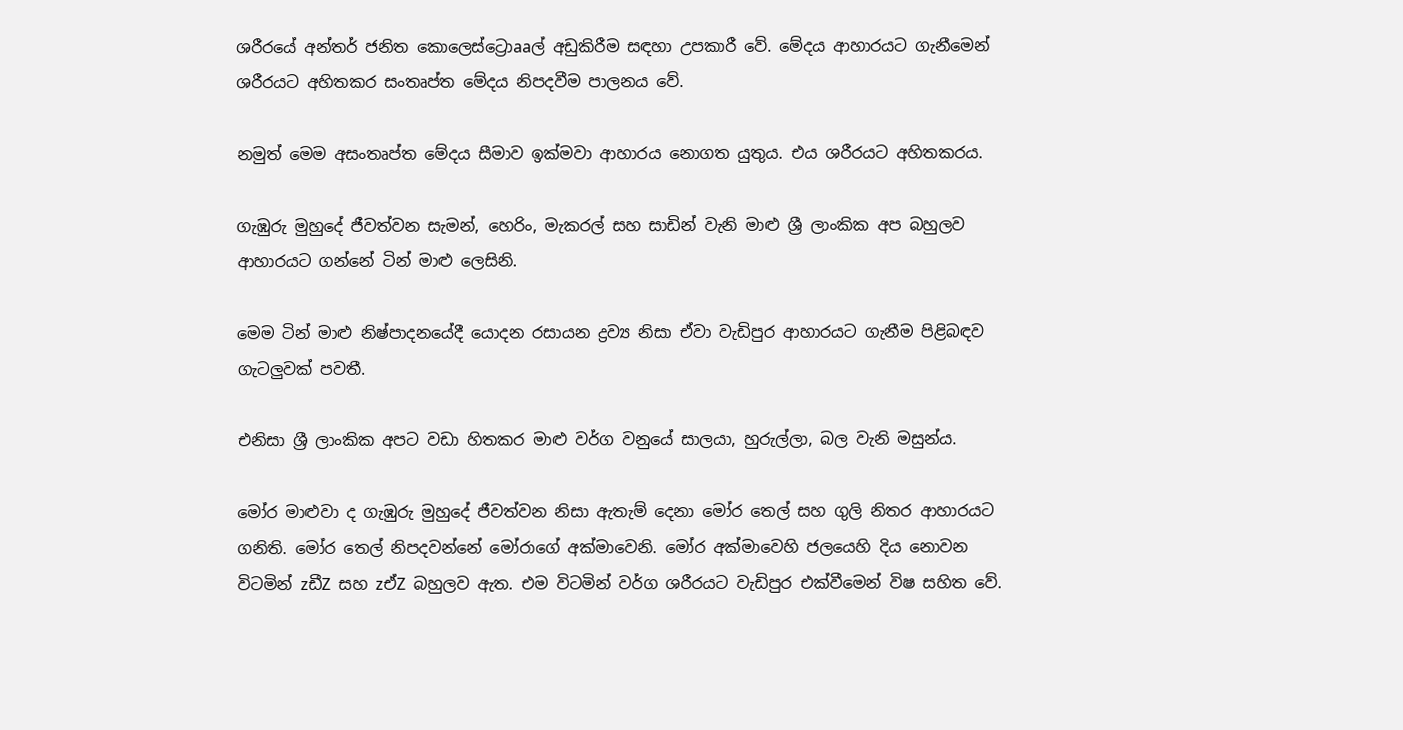ශරීරයේ අන්තර් ජනිත කොලෙස්‌ට්‍රොaaල් අඩුකිරීම සඳහා උපකාරී වේ. මේදය ආහාරයට ගැනීමෙන් ශරීරයට අහිතකර සංතෘප්ත මේදය නිපදවීම පාලනය වේ.

නමුත් මෙම අසංතෘප්ත මේදය සීමාව ඉක්‌මවා ආහාරය නොගත යුතුය. එය ශරීරයට අහිතකරය.

ගැඹුරු මුහුදේ ජීවත්වන සැමන්, හෙරිං, මැකරල් සහ සාඩින් වැනි මාළු ශ්‍රී ලාංකික අප බහුලව ආහාරයට ගන්නේ ටින් මාළු ලෙසිනි.

මෙම ටින් මාළු නිෂ්පාදනයේදී යොදන රසායන ද්‍රව්‍ය නිසා ඒවා වැඩිපුර ආහාරයට ගැනීම පිළිබඳව ගැටලුවක්‌ පවතී.

එනිසා ශ්‍රී ලාංකික අපට වඩා හිතකර මාළු වර්ග වනුයේ සාලයා, හුරුල්ලා, බල වැනි මසුන්ය.

මෝර මාළුවා ද ගැඹුරු මුහුදේ ජීවත්වන නිසා ඇතැම් දෙනා මෝර තෙල් සහ ගුලි නිතර ආහාරයට ගනිති. මෝර තෙල් නිපදවන්නේ මෝරාගේ අක්‌මාවෙනි. මෝර අක්‌මාවෙහි ජලයෙහි දිය නොවන විටමින් zඩීZ සහ zඒZ බහුලව ඇත. එම විටමින් වර්ග ශරීරයට වැඩිපුර එක්‌වීමෙන් විෂ සහිත වේ.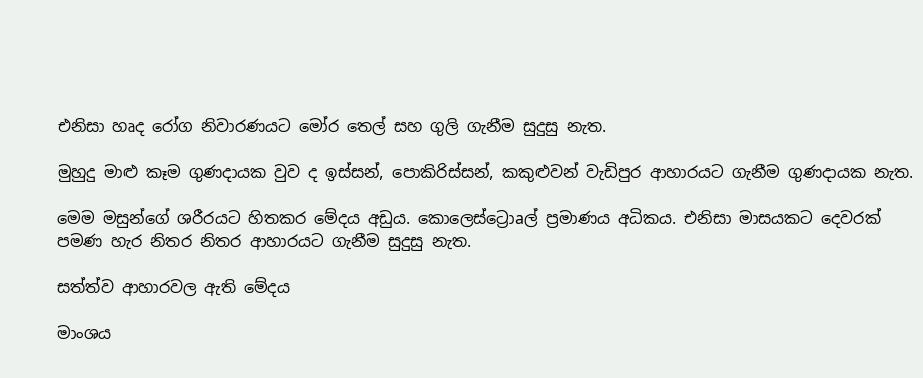එනිසා හෘද රෝග නිවාරණයට මෝර තෙල් සහ ගුලි ගැනීම සුදුසු නැත.

මුහුදු මාළු කෑම ගුණදායක වුව ද ඉස්‌සන්, පොකිරිස්‌සන්, කකුළුවන් වැඩිපුර ආහාරයට ගැනීම ගුණදායක නැත.

මෙම මසුන්ගේ ශරීරයට හිතකර මේදය අඩුය. කොලෙස්‌ට්‍රොaල් ප්‍රමාණය අධිකය. එනිසා මාසයකට දෙවරක්‌ පමණ හැර නිතර නිතර ආහාරයට ගැනීම සුදුසු නැත.

සත්ත්ව ආහාරවල ඇති මේදය

මාංශය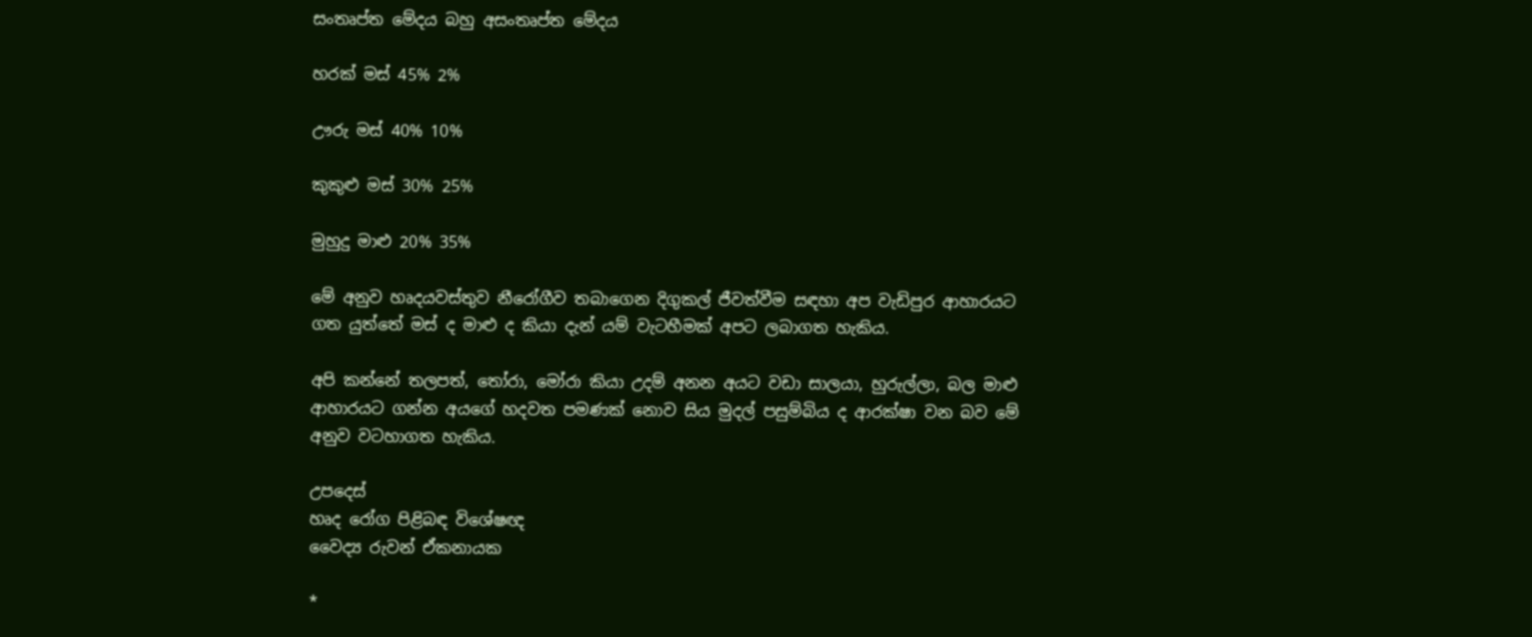සංතෘප්ත මේදය බහු අසංතෘප්ත මේදය

හරක්‌ මස්‌ 45% 2%

ඌරු මස්‌ 40% 10%

කුකුළු මස්‌ 30% 25%

මුහුදු මාළු 20% 35%

මේ අනුව හෘදයවස්‌තුව නීරෝගීව තබාගෙන දිගුකල් ජීවත්වීම සඳහා අප වැඩිපුර ආහාරයට ගත යුත්තේ මස්‌ ද මාළු ද කියා දැන් යම් වැටහීමක්‌ අපට ලබාගත හැකිය.

අපි කන්නේ තලපත්, තෝරා, මෝරා කියා උදම් අනන අයට වඩා සාලයා, හුරුල්ලා, බල මාළු ආහාරයට ගන්න අයගේ හදවත පමණක්‌ නොව සිය මුදල් පසුම්බිය ද ආරක්‌ෂා වන බව මේ අනුව වටහාගත හැකිය.

උපදෙස්‌
හෘද රෝග පිළිබඳ විශේෂඥ
වෛද්‍ය රුවන් ඒකනායක

*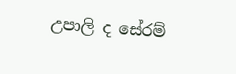උපාලි ද සේරම්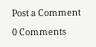Post a Comment

0 Comments